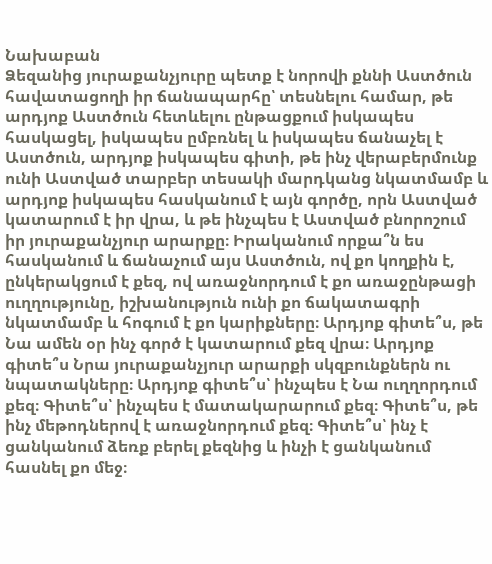Նախաբան
Ձեզանից յուրաքանչյուրը պետք է նորովի քննի Աստծուն հավատացողի իր ճանապարհը՝ տեսնելու համար, թե արդյոք Աստծուն հետևելու ընթացքում իսկապես հասկացել, իսկապես ըմբռնել և իսկապես ճանաչել է Աստծուն, արդյոք իսկապես գիտի, թե ինչ վերաբերմունք ունի Աստված տարբեր տեսակի մարդկանց նկատմամբ և արդյոք իսկապես հասկանում է այն գործը, որն Աստված կատարում է իր վրա, և թե ինչպես է Աստված բնորոշում իր յուրաքանչյուր արարքը։ Իրականում որքա՞ն ես հասկանում և ճանաչում այս Աստծուն, ով քո կողքին է, ընկերակցում է քեզ, ով առաջնորդում է քո առաջընթացի ուղղությունը, իշխանություն ունի քո ճակատագրի նկատմամբ և հոգում է քո կարիքները։ Արդյոք գիտե՞ս, թե Նա ամեն օր ինչ գործ է կատարում քեզ վրա։ Արդյոք գիտե՞ս Նրա յուրաքանչյուր արարքի սկզբունքներն ու նպատակները։ Արդյոք գիտե՞ս՝ ինչպես է Նա ուղղորդում քեզ։ Գիտե՞ս՝ ինչպես է մատակարարում քեզ։ Գիտե՞ս, թե ինչ մեթոդներով է առաջնորդում քեզ։ Գիտե՞ս՝ ինչ է ցանկանում ձեռք բերել քեզնից և ինչի է ցանկանում հասնել քո մեջ։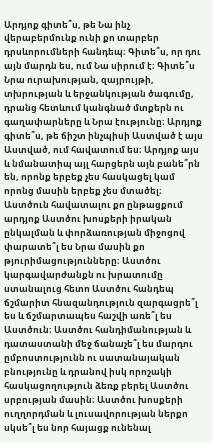Արդյոք գիտե՞ս, թե Նա ինչ վերաբերմունք ունի քո տարբեր դրսևորումների հանդեպ։ Գիտե՞ս, որ դու այն մարդն ես, ում Նա սիրում է։ Գիտե՞ս Նրա ուրախության, զայրույթի, տխրության և երջանկության ծագումը, դրանց հետևում կանգնած մտքերն ու գաղափարները և Նրա էությունը։ Արդյոք գիտե՞ս, թե ճիշտ ինչպիսի Աստված է այս Աստված, ում հավատում ես։ Արդյոք այս և նմանատիպ այլ հարցերն այն բանե՞րն են, որոնք երբեք չես հասկացել կամ որոնց մասին երբեք չես մտածել։ Աստծուն հավատալու քո ընթացքում արդյոք Աստծու խոսքերի իրական ընկալման և փորձառության միջոցով փարատե՞լ ես Նրա մասին քո թյուրիմացությունները։ Աստծու կարգավարժանքն ու խրատումը ստանալուց հետո Աստծու հանդեպ ճշմարիտ հնազանդություն զարգացրե՞լ ես և ճշմարտապես հաշվի առե՞լ ես Աստծուն։ Աստծու հանդիմանության և դատաստանի մեջ ճանաչե՞լ ես մարդու ըմբոստությունն ու սատանայական բնությունը և դրանով իսկ որոշակի հասկացողություն ձեռք բերել Աստծու սրբության մասին։ Աստծու խոսքերի ուղղորդման և լուսավորության ներքո սկսե՞լ ես նոր հայացք ունենալ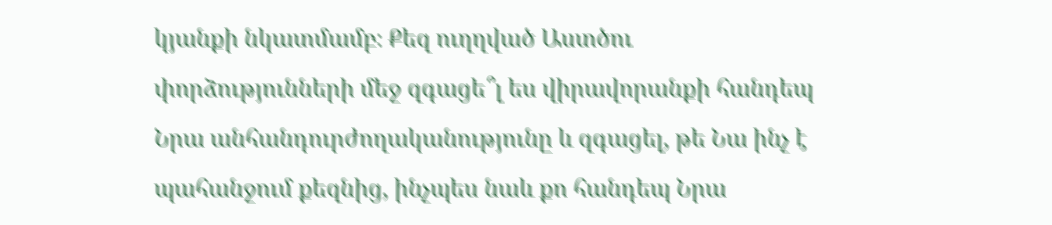կյանքի նկատմամբ։ Քեզ ուղղված Աստծու փորձությունների մեջ զգացե՞լ ես վիրավորանքի հանդեպ Նրա անհանդուրժողականությունը և զգացել, թե Նա ինչ է պահանջում քեզնից, ինչպես նաև քո հանդեպ Նրա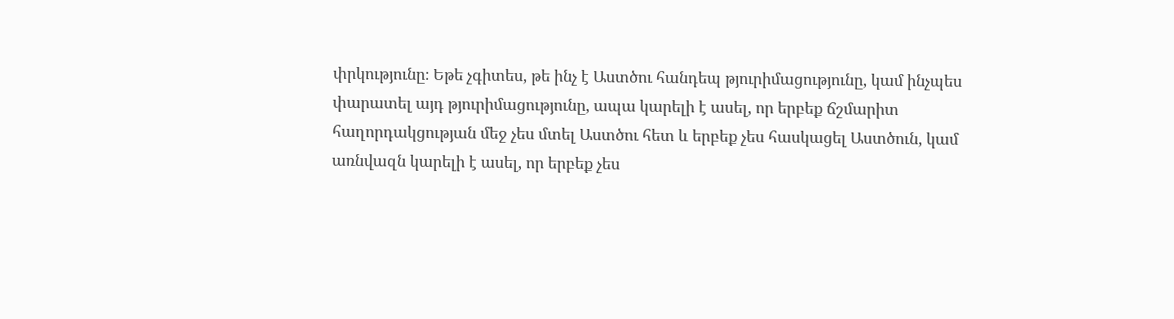փրկությունը։ Եթե չգիտես, թե ինչ է Աստծու հանդեպ թյուրիմացությունը, կամ ինչպես փարատել այդ թյուրիմացությունը, ապա կարելի է ասել, որ երբեք ճշմարիտ հաղորդակցության մեջ չես մտել Աստծու հետ և երբեք չես հասկացել Աստծուն, կամ առնվազն կարելի է ասել, որ երբեք չես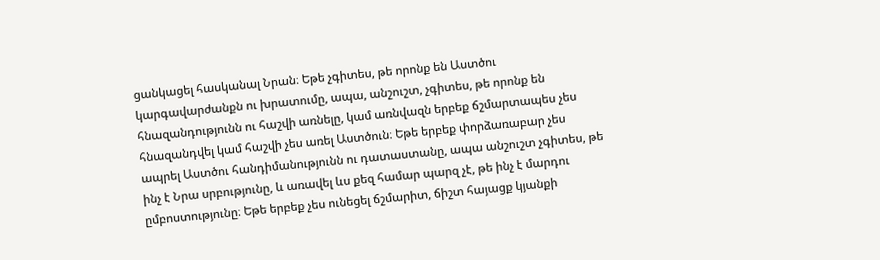ցանկացել հասկանալ Նրան։ Եթե չգիտես, թե որոնք են Աստծու կարգավարժանքն ու խրատումը, ապա, անշուշտ, չգիտես, թե որոնք են հնազանդությունն ու հաշվի առնելը, կամ առնվազն երբեք ճշմարտապես չես հնազանդվել կամ հաշվի չես առել Աստծուն։ Եթե երբեք փորձառաբար չես ապրել Աստծու հանդիմանությունն ու դատաստանը, ապա անշուշտ չգիտես, թե ինչ է Նրա սրբությունը, և առավել ևս քեզ համար պարզ չէ, թե ինչ է մարդու ըմբոստությունը։ Եթե երբեք չես ունեցել ճշմարիտ, ճիշտ հայացք կյանքի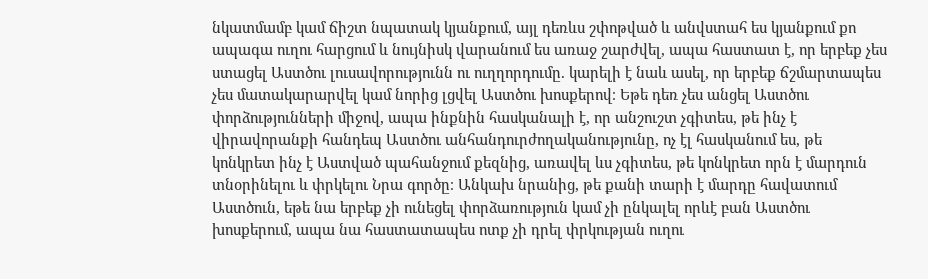նկատմամբ կամ ճիշտ նպատակ կյանքում, այլ դեռևս շփոթված և անվստահ ես կյանքում քո ապագա ուղու հարցում և նույնիսկ վարանում ես առաջ շարժվել, ապա հաստատ է, որ երբեք չես ստացել Աստծու լուսավորությունն ու ուղղորդումը. կարելի է նաև ասել, որ երբեք ճշմարտապես չես մատակարարվել կամ նորից լցվել Աստծու խոսքերով։ Եթե դեռ չես անցել Աստծու փորձությունների միջով, ապա ինքնին հասկանալի է, որ անշուշտ չգիտես, թե ինչ է վիրավորանքի հանդեպ Աստծու անհանդուրժողականությունը, ոչ էլ հասկանում ես, թե կոնկրետ ինչ է Աստված պահանջում քեզնից, առավել ևս չգիտես, թե կոնկրետ որն է մարդուն տնօրինելու և փրկելու Նրա գործը։ Անկախ նրանից, թե քանի տարի է մարդը հավատում Աստծուն, եթե նա երբեք չի ունեցել փորձառություն կամ չի ընկալել որևէ բան Աստծու խոսքերում, ապա նա հաստատապես ոտք չի դրել փրկության ուղու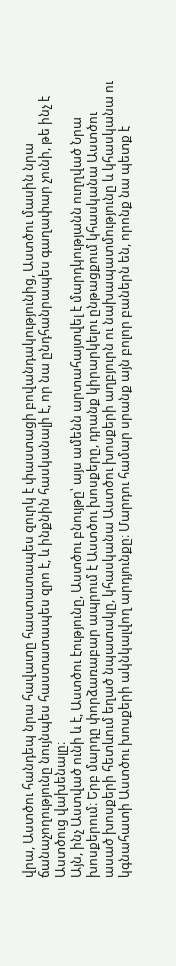վրա, Աստծու հանդեպ նրա հավատը հաստատապես զուրկ է փաստացի բովանդակությունից, Աստծու մասին նրա ճանաչողությունը նույնպես հաստատապես զրո է, և ինքնին հասկանալի է, որ նա ընդհանրապես գաղափար չունի, թե ինչ է Աստծուց վախենալը։
Այն, ինչ Աստված ունի և է, Աստծու էությունը, Աստծու բնույթը՝ այս ամենն արտահայտվել է մարդկությանն ուղղված Նրա խոսքերում։ Երբ մարդը փորձառաբար ապրում է Աստծու խոսքերը, դրանք կիրարկելու ընթացքում կհասկանա Աստծու ասած խոսքերի հետևում եղած նպատակը, կհասկանա Աստծու խոսքերի աղբյուրն ու նախապատմությունը և կհասկանա ու կգնահատի Աստծու խոսքերի ակնկալվող արդյունքը։ Մարդու համար սրանք այն բոլոր բաներն են, որոնք նա պետք է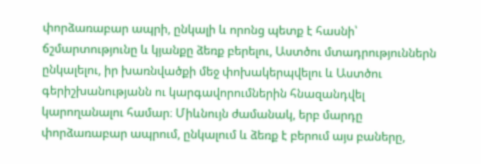փորձառաբար ապրի, ընկալի և որոնց պետք է հասնի՝ ճշմարտությունը և կյանքը ձեռք բերելու, Աստծու մտադրություններն ընկալելու, իր խառնվածքի մեջ փոխակերպվելու և Աստծու գերիշխանությանն ու կարգավորումներին հնազանդվել կարողանալու համար։ Միևնույն ժամանակ, երբ մարդը փորձառաբար ապրում, ընկալում և ձեռք է բերում այս բաները,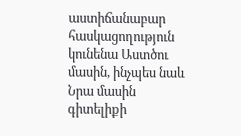աստիճանաբար հասկացողություն կունենա Աստծու մասին, ինչպես նաև Նրա մասին գիտելիքի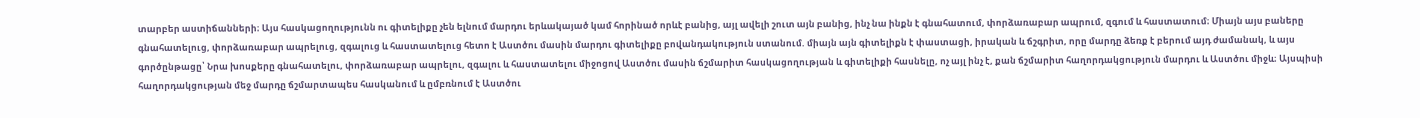տարբեր աստիճանների։ Այս հասկացողությունն ու գիտելիքը չեն ելնում մարդու երևակայած կամ հորինած որևէ բանից, այլ ավելի շուտ այն բանից, ինչ նա ինքն է գնահատում, փորձառաբար ապրում, զգում և հաստատում։ Միայն այս բաները գնահատելուց, փորձառաբար ապրելուց, զգալուց և հաստատելուց հետո է Աստծու մասին մարդու գիտելիքը բովանդակություն ստանում. միայն այն գիտելիքն է փաստացի, իրական և ճշգրիտ, որը մարդը ձեռք է բերում այդ ժամանակ, և այս գործընթացը՝ Նրա խոսքերը գնահատելու, փորձառաբար ապրելու, զգալու և հաստատելու միջոցով Աստծու մասին ճշմարիտ հասկացողության և գիտելիքի հասնելը, ոչ այլ ինչ է, քան ճշմարիտ հաղորդակցություն մարդու և Աստծու միջև։ Այսպիսի հաղորդակցության մեջ մարդը ճշմարտապես հասկանում և ըմբռնում է Աստծու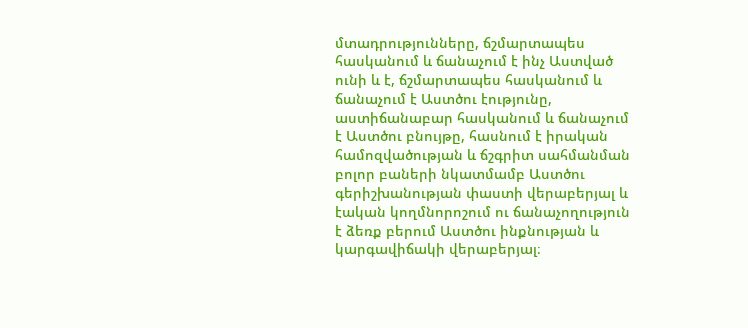մտադրությունները, ճշմարտապես հասկանում և ճանաչում է ինչ Աստված ունի և է, ճշմարտապես հասկանում և ճանաչում է Աստծու էությունը, աստիճանաբար հասկանում և ճանաչում է Աստծու բնույթը, հասնում է իրական համոզվածության և ճշգրիտ սահմանման բոլոր բաների նկատմամբ Աստծու գերիշխանության փաստի վերաբերյալ և էական կողմնորոշում ու ճանաչողություն է ձեռք բերում Աստծու ինքնության և կարգավիճակի վերաբերյալ։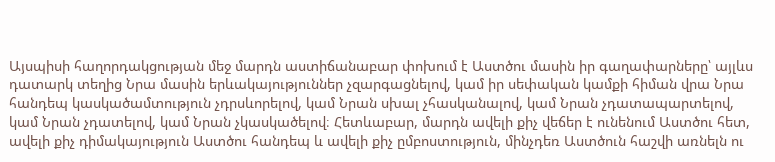Այսպիսի հաղորդակցության մեջ մարդն աստիճանաբար փոխում է Աստծու մասին իր գաղափարները՝ այլևս դատարկ տեղից Նրա մասին երևակայություններ չզարգացնելով, կամ իր սեփական կամքի հիման վրա Նրա հանդեպ կասկածամտություն չդրսևորելով, կամ Նրան սխալ չհասկանալով, կամ Նրան չդատապարտելով, կամ Նրան չդատելով, կամ Նրան չկասկածելով։ Հետևաբար, մարդն ավելի քիչ վեճեր է ունենում Աստծու հետ, ավելի քիչ դիմակայություն Աստծու հանդեպ և ավելի քիչ ըմբոստություն, մինչդեռ Աստծուն հաշվի առնելն ու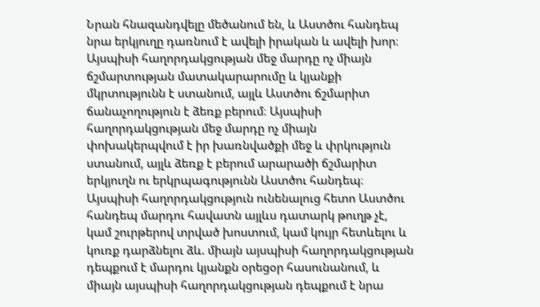Նրան հնազանդվելը մեծանում են, և Աստծու հանդեպ նրա երկյուղը դառնում է ավելի իրական և ավելի խոր։ Այսպիսի հաղորդակցության մեջ մարդը ոչ միայն ճշմարտության մատակարարումը և կյանքի մկրտությունն է ստանում, այլև Աստծու ճշմարիտ ճանաչողություն է ձեռք բերում։ Այսպիսի հաղորդակցության մեջ մարդը ոչ միայն փոխակերպվում է իր խառնվածքի մեջ և փրկություն ստանում, այլև ձեռք է բերում արարածի ճշմարիտ երկյուղն ու երկրպագությունն Աստծու հանդեպ։ Այսպիսի հաղորդակցություն ունենալուց հետո Աստծու հանդեպ մարդու հավատն այլևս դատարկ թուղթ չէ, կամ շուրթերով տրված խոստում, կամ կույր հետևելու և կուռք դարձնելու ձև. միայն այսպիսի հաղորդակցության դեպքում է մարդու կյանքն օրեցօր հասունանում, և միայն այսպիսի հաղորդակցության դեպքում է նրա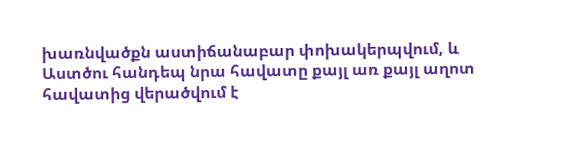խառնվածքն աստիճանաբար փոխակերպվում, և Աստծու հանդեպ նրա հավատը քայլ առ քայլ աղոտ հավատից վերածվում է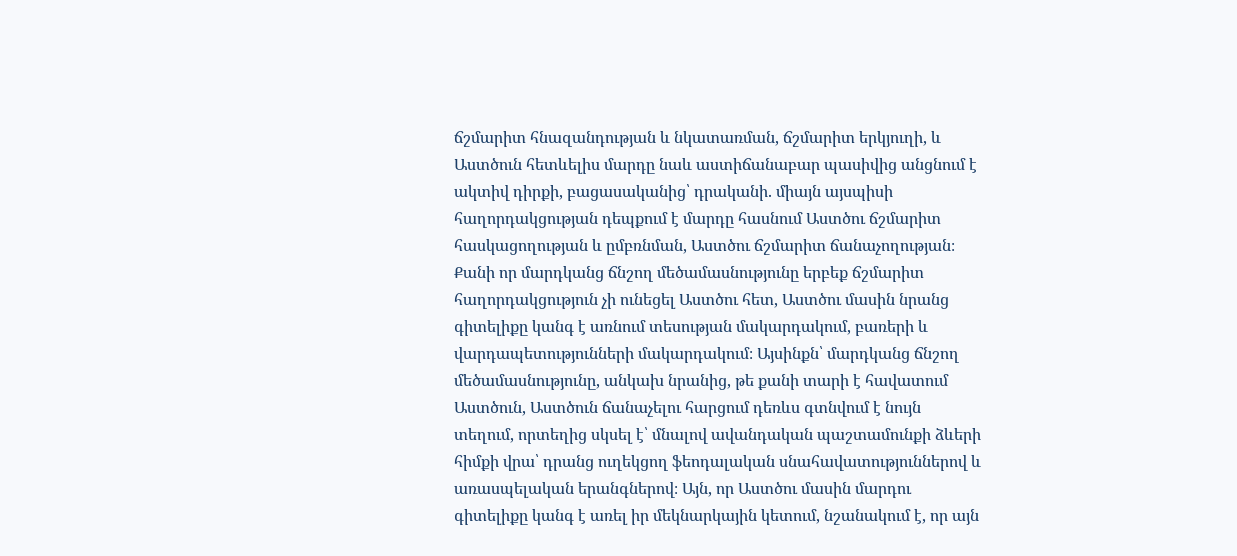ճշմարիտ հնազանդության և նկատառման, ճշմարիտ երկյուղի, և Աստծուն հետևելիս մարդը նաև աստիճանաբար պասիվից անցնում է ակտիվ դիրքի, բացասականից՝ դրականի. միայն այսպիսի հաղորդակցության դեպքում է մարդը հասնում Աստծու ճշմարիտ հասկացողության և ըմբռնման, Աստծու ճշմարիտ ճանաչողության։ Քանի որ մարդկանց ճնշող մեծամասնությունը երբեք ճշմարիտ հաղորդակցություն չի ունեցել Աստծու հետ, Աստծու մասին նրանց գիտելիքը կանգ է առնում տեսության մակարդակում, բառերի և վարդապետությունների մակարդակում։ Այսինքն՝ մարդկանց ճնշող մեծամասնությունը, անկախ նրանից, թե քանի տարի է հավատում Աստծուն, Աստծուն ճանաչելու հարցում դեռևս գտնվում է նույն տեղում, որտեղից սկսել է՝ մնալով ավանդական պաշտամունքի ձևերի հիմքի վրա՝ դրանց ուղեկցող ֆեոդալական սնահավատություններով և առասպելական երանգներով։ Այն, որ Աստծու մասին մարդու գիտելիքը կանգ է առել իր մեկնարկային կետում, նշանակում է, որ այն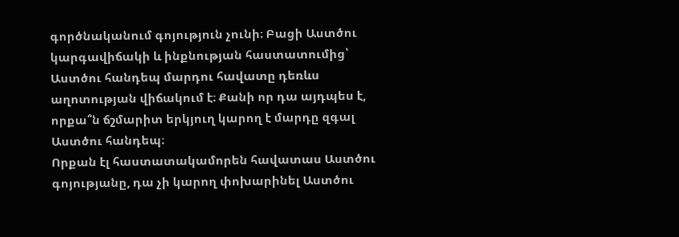գործնականում գոյություն չունի։ Բացի Աստծու կարգավիճակի և ինքնության հաստատումից՝ Աստծու հանդեպ մարդու հավատը դեռևս աղոտության վիճակում է։ Քանի որ դա այդպես է, որքա՞ն ճշմարիտ երկյուղ կարող է մարդը զգալ Աստծու հանդեպ։
Որքան էլ հաստատակամորեն հավատաս Աստծու գոյությանը, դա չի կարող փոխարինել Աստծու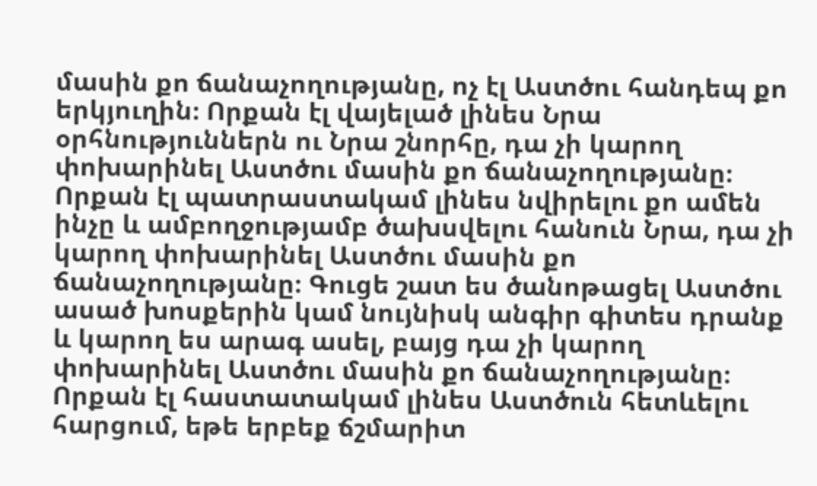մասին քո ճանաչողությանը, ոչ էլ Աստծու հանդեպ քո երկյուղին։ Որքան էլ վայելած լինես Նրա օրհնություններն ու Նրա շնորհը, դա չի կարող փոխարինել Աստծու մասին քո ճանաչողությանը։ Որքան էլ պատրաստակամ լինես նվիրելու քո ամեն ինչը և ամբողջությամբ ծախսվելու հանուն Նրա, դա չի կարող փոխարինել Աստծու մասին քո ճանաչողությանը։ Գուցե շատ ես ծանոթացել Աստծու ասած խոսքերին կամ նույնիսկ անգիր գիտես դրանք և կարող ես արագ ասել, բայց դա չի կարող փոխարինել Աստծու մասին քո ճանաչողությանը։ Որքան էլ հաստատակամ լինես Աստծուն հետևելու հարցում, եթե երբեք ճշմարիտ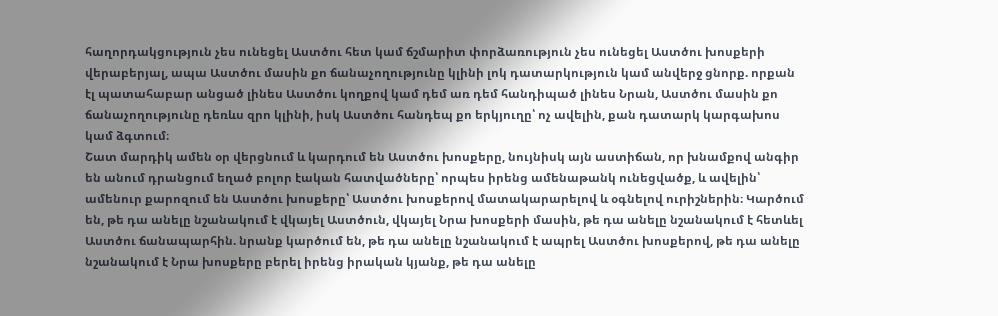հաղորդակցություն չես ունեցել Աստծու հետ կամ ճշմարիտ փորձառություն չես ունեցել Աստծու խոսքերի վերաբերյալ, ապա Աստծու մասին քո ճանաչողությունը կլինի լոկ դատարկություն կամ անվերջ ցնորք. որքան էլ պատահաբար անցած լինես Աստծու կողքով կամ դեմ առ դեմ հանդիպած լինես Նրան, Աստծու մասին քո ճանաչողությունը դեռևս զրո կլինի, իսկ Աստծու հանդեպ քո երկյուղը՝ ոչ ավելին, քան դատարկ կարգախոս կամ ձգտում։
Շատ մարդիկ ամեն օր վերցնում և կարդում են Աստծու խոսքերը, նույնիսկ այն աստիճան, որ խնամքով անգիր են անում դրանցում եղած բոլոր էական հատվածները՝ որպես իրենց ամենաթանկ ունեցվածք, և ավելին՝ ամենուր քարոզում են Աստծու խոսքերը՝ Աստծու խոսքերով մատակարարելով և օգնելով ուրիշներին։ Կարծում են, թե դա անելը նշանակում է վկայել Աստծուն, վկայել Նրա խոսքերի մասին, թե դա անելը նշանակում է հետևել Աստծու ճանապարհին. նրանք կարծում են, թե դա անելը նշանակում է ապրել Աստծու խոսքերով, թե դա անելը նշանակում է Նրա խոսքերը բերել իրենց իրական կյանք, թե դա անելը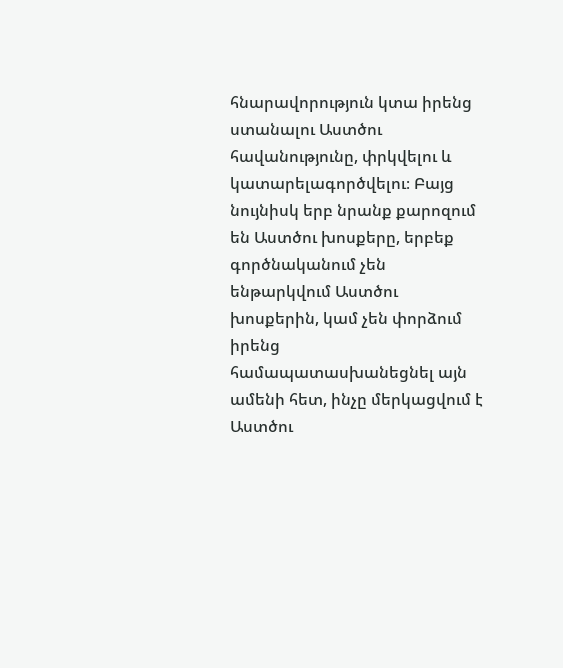հնարավորություն կտա իրենց ստանալու Աստծու հավանությունը, փրկվելու և կատարելագործվելու։ Բայց նույնիսկ երբ նրանք քարոզում են Աստծու խոսքերը, երբեք գործնականում չեն ենթարկվում Աստծու խոսքերին, կամ չեն փորձում իրենց համապատասխանեցնել այն ամենի հետ, ինչը մերկացվում է Աստծու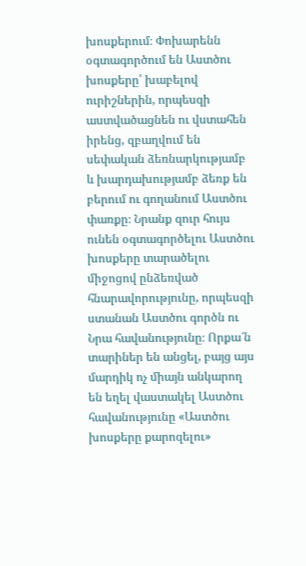խոսքերում։ Փոխարենն օգտագործում են Աստծու խոսքերը՝ խաբելով ուրիշներին, որպեսզի աստվածացնեն ու վստահեն իրենց, զբաղվում են սեփական ձեռնարկությամբ և խարդախությամբ ձեռք են բերում ու գողանում Աստծու փառքը։ Նրանք զուր հույս ունեն օգտագործելու Աստծու խոսքերը տարածելու միջոցով ընձեռված հնարավորությունը, որպեսզի ստանան Աստծու գործն ու Նրա հավանությունը։ Որքա՜ն տարիներ են անցել, բայց այս մարդիկ ոչ միայն անկարող են եղել վաստակել Աստծու հավանությունը «Աստծու խոսքերը քարոզելու»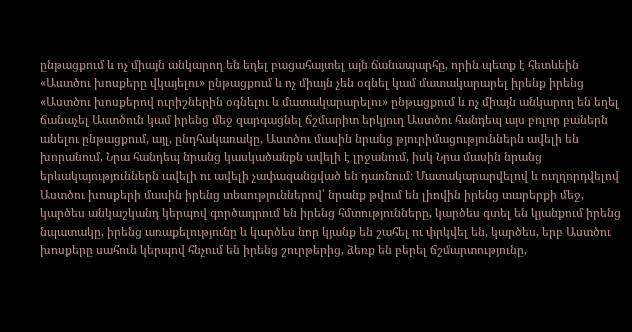ընթացքում և ոչ միայն անկարող են եղել բացահայտել այն ճանապարհը, որին պետք է հետևեին «Աստծու խոսքերը վկայելու» ընթացքում և ոչ միայն չեն օգնել կամ մատակարարել իրենք իրենց «Աստծու խոսքերով ուրիշներին օգնելու և մատակարարելու» ընթացքում և ոչ միայն անկարող են եղել ճանաչել Աստծուն կամ իրենց մեջ զարգացնել ճշմարիտ երկյուղ Աստծու հանդեպ այս բոլոր բաներն անելու ընթացքում, այլ, ընդհակառակը, Աստծու մասին նրանց թյուրիմացություններն ավելի են խորանում, Նրա հանդեպ նրանց կասկածանքն ավելի է լրջանում, իսկ Նրա մասին նրանց երևակայություններն ավելի ու ավելի չափազանցված են դառնում։ Մատակարարվելով և ուղղորդվելով Աստծու խոսքերի մասին իրենց տեսություններով՝ նրանք թվում են լիովին իրենց տարերքի մեջ, կարծես անկաշկանդ կերպով գործադրում են իրենց հմտությունները, կարծես գտել են կյանքում իրենց նպատակը, իրենց առաքելությունը և կարծես նոր կյանք են շահել ու փրկվել են, կարծես, երբ Աստծու խոսքերը սահուն կերպով հնչում են իրենց շուրթերից, ձեռք են բերել ճշմարտությունը,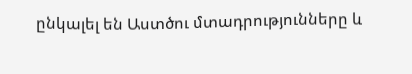ընկալել են Աստծու մտադրությունները և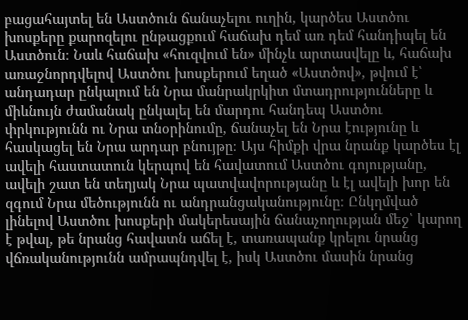բացահայտել են Աստծուն ճանաչելու ուղին, կարծես Աստծու խոսքերը քարոզելու ընթացքում հաճախ դեմ առ դեմ հանդիպել են Աստծուն։ Նաև հաճախ «հուզվում են» մինչև արտասվելը և, հաճախ առաջնորդվելով Աստծու խոսքերում եղած «Աստծով», թվում է՝ անդադար ընկալում են Նրա մանրակրկիտ մտադրությունները և միևնույն ժամանակ ընկալել են մարդու հանդեպ Աստծու փրկությունն ու Նրա տնօրինումը, ճանաչել են Նրա էությունը և հասկացել են Նրա արդար բնույթը։ Այս հիմքի վրա նրանք կարծես էլ ավելի հաստատուն կերպով են հավատում Աստծու գոյությանը, ավելի շատ են տեղյակ Նրա պատվավորությանը և էլ ավելի խոր են զգում Նրա մեծությունն ու անդրանցականությունը։ Ընկղմված լինելով Աստծու խոսքերի մակերեսային ճանաչողության մեջ՝ կարող է թվալ, թե նրանց հավատն աճել է, տառապանք կրելու նրանց վճռականությունն ամրապնդվել է, իսկ Աստծու մասին նրանց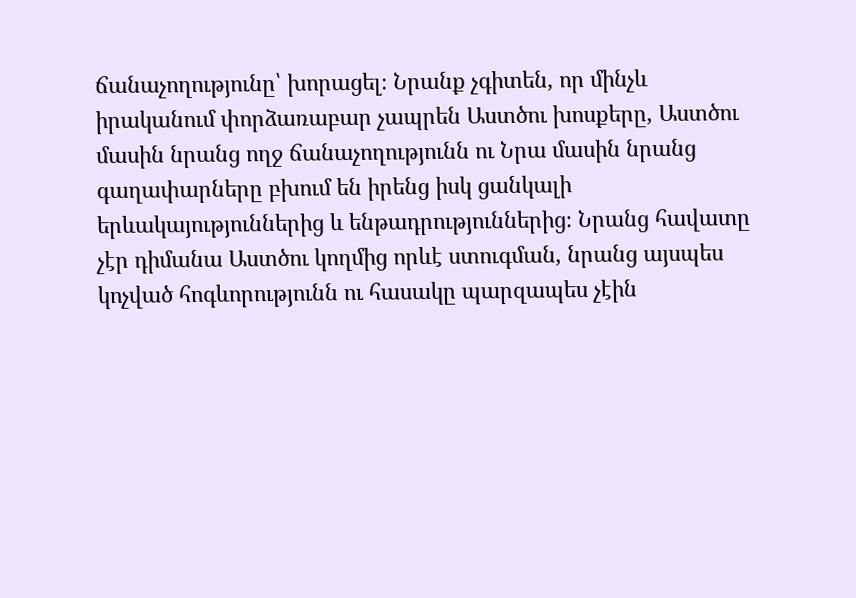ճանաչողությունը՝ խորացել։ Նրանք չգիտեն, որ մինչև իրականում փորձառաբար չապրեն Աստծու խոսքերը, Աստծու մասին նրանց ողջ ճանաչողությունն ու Նրա մասին նրանց գաղափարները բխում են իրենց իսկ ցանկալի երևակայություններից և ենթադրություններից։ Նրանց հավատը չէր դիմանա Աստծու կողմից որևէ ստուգման, նրանց այսպես կոչված հոգևորությունն ու հասակը պարզապես չէին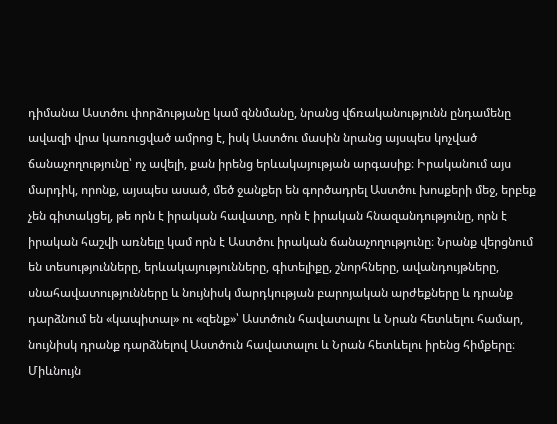դիմանա Աստծու փորձությանը կամ զննմանը, նրանց վճռականությունն ընդամենը ավազի վրա կառուցված ամրոց է, իսկ Աստծու մասին նրանց այսպես կոչված ճանաչողությունը՝ ոչ ավելի, քան իրենց երևակայության արգասիք։ Իրականում այս մարդիկ, որոնք, այսպես ասած, մեծ ջանքեր են գործադրել Աստծու խոսքերի մեջ, երբեք չեն գիտակցել, թե որն է իրական հավատը, որն է իրական հնազանդությունը, որն է իրական հաշվի առնելը կամ որն է Աստծու իրական ճանաչողությունը։ Նրանք վերցնում են տեսությունները, երևակայությունները, գիտելիքը, շնորհները, ավանդույթները, սնահավատությունները և նույնիսկ մարդկության բարոյական արժեքները և դրանք դարձնում են «կապիտալ» ու «զենք»՝ Աստծուն հավատալու և Նրան հետևելու համար, նույնիսկ դրանք դարձնելով Աստծուն հավատալու և Նրան հետևելու իրենց հիմքերը։ Միևնույն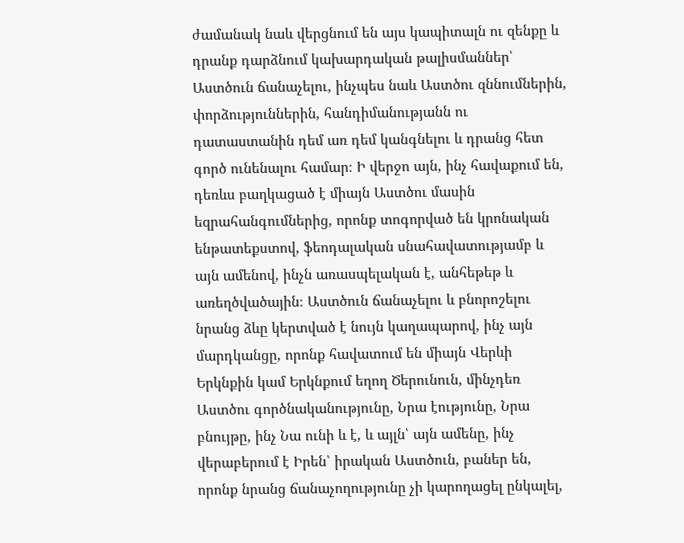ժամանակ նաև վերցնում են այս կապիտալն ու զենքը և դրանք դարձնում կախարդական թալիսմաններ՝ Աստծուն ճանաչելու, ինչպես նաև Աստծու զննումներին, փորձություններին, հանդիմանությանն ու դատաստանին դեմ առ դեմ կանգնելու և դրանց հետ գործ ունենալու համար։ Ի վերջո այն, ինչ հավաքում են, դեռևս բաղկացած է միայն Աստծու մասին եզրահանգումներից, որոնք տոգորված են կրոնական ենթատեքստով, ֆեոդալական սնահավատությամբ և այն ամենով, ինչն առասպելական է, անհեթեթ և առեղծվածային։ Աստծուն ճանաչելու և բնորոշելու նրանց ձևը կերտված է նույն կաղապարով, ինչ այն մարդկանցը, որոնք հավատում են միայն Վերևի Երկնքին կամ Երկնքում եղող Ծերունուն, մինչդեռ Աստծու գործնականությունը, Նրա էությունը, Նրա բնույթը, ինչ Նա ունի և է, և այլն՝ այն ամենը, ինչ վերաբերում է Իրեն՝ իրական Աստծուն, բաներ են, որոնք նրանց ճանաչողությունը չի կարողացել ընկալել,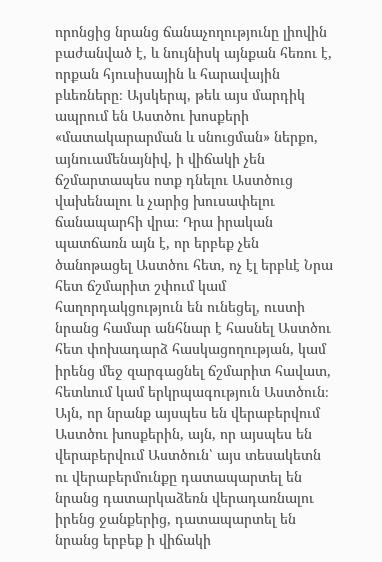որոնցից նրանց ճանաչողությունը լիովին բաժանված է, և նույնիսկ այնքան հեռու է, որքան հյուսիսային և հարավային բևեռները։ Այսկերպ, թեև այս մարդիկ ապրում են Աստծու խոսքերի «մատակարարման և սնուցման» ներքո, այնուամենայնիվ, ի վիճակի չեն ճշմարտապես ոտք դնելու Աստծուց վախենալու և չարից խուսափելու ճանապարհի վրա։ Դրա իրական պատճառն այն է, որ երբեք չեն ծանոթացել Աստծու հետ, ոչ էլ երբևէ Նրա հետ ճշմարիտ շփում կամ հաղորդակցություն են ունեցել, ուստի նրանց համար անհնար է հասնել Աստծու հետ փոխադարձ հասկացողության, կամ իրենց մեջ զարգացնել ճշմարիտ հավատ, հետևում կամ երկրպագություն Աստծուն։ Այն, որ նրանք այսպես են վերաբերվում Աստծու խոսքերին, այն, որ այսպես են վերաբերվում Աստծուն՝ այս տեսակետն ու վերաբերմունքը դատապարտել են նրանց դատարկաձեռն վերադառնալու իրենց ջանքերից, դատապարտել են նրանց երբեք ի վիճակի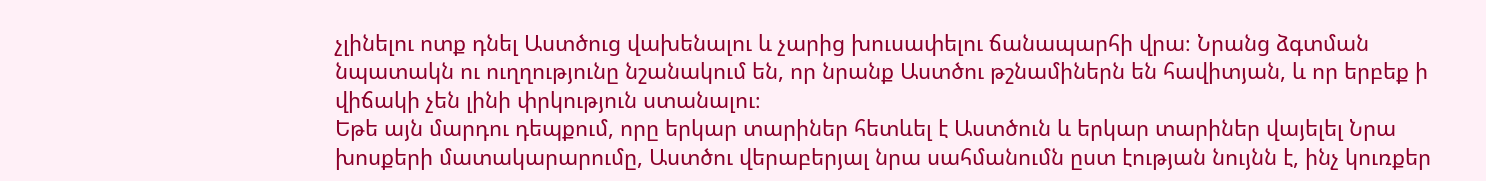չլինելու ոտք դնել Աստծուց վախենալու և չարից խուսափելու ճանապարհի վրա։ Նրանց ձգտման նպատակն ու ուղղությունը նշանակում են, որ նրանք Աստծու թշնամիներն են հավիտյան, և որ երբեք ի վիճակի չեն լինի փրկություն ստանալու։
Եթե այն մարդու դեպքում, որը երկար տարիներ հետևել է Աստծուն և երկար տարիներ վայելել Նրա խոսքերի մատակարարումը, Աստծու վերաբերյալ նրա սահմանումն ըստ էության նույնն է, ինչ կուռքեր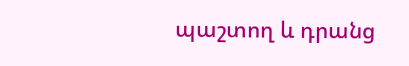պաշտող և դրանց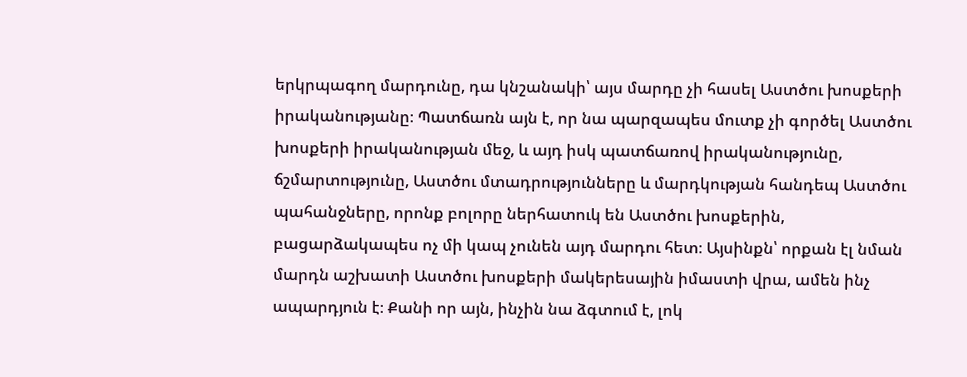երկրպագող մարդունը, դա կնշանակի՝ այս մարդը չի հասել Աստծու խոսքերի իրականությանը։ Պատճառն այն է, որ նա պարզապես մուտք չի գործել Աստծու խոսքերի իրականության մեջ, և այդ իսկ պատճառով իրականությունը, ճշմարտությունը, Աստծու մտադրությունները և մարդկության հանդեպ Աստծու պահանջները, որոնք բոլորը ներհատուկ են Աստծու խոսքերին, բացարձակապես ոչ մի կապ չունեն այդ մարդու հետ։ Այսինքն՝ որքան էլ նման մարդն աշխատի Աստծու խոսքերի մակերեսային իմաստի վրա, ամեն ինչ ապարդյուն է։ Քանի որ այն, ինչին նա ձգտում է, լոկ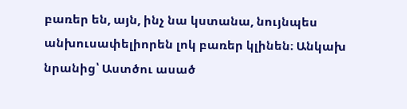բառեր են, այն, ինչ նա կստանա, նույնպես անխուսափելիորեն լոկ բառեր կլինեն։ Անկախ նրանից՝ Աստծու ասած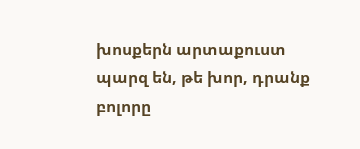խոսքերն արտաքուստ պարզ են, թե խոր, դրանք բոլորը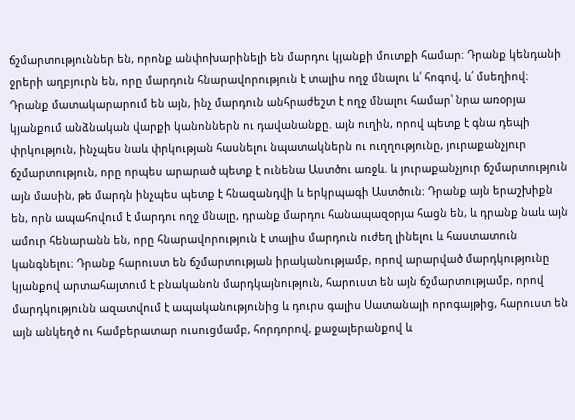ճշմարտություններ են, որոնք անփոխարինելի են մարդու կյանքի մուտքի համար։ Դրանք կենդանի ջրերի աղբյուրն են, որը մարդուն հնարավորություն է տալիս ողջ մնալու և՛ հոգով, և՛ մսեղիով։ Դրանք մատակարարում են այն, ինչ մարդուն անհրաժեշտ է ողջ մնալու համար՝ նրա առօրյա կյանքում անձնական վարքի կանոններն ու դավանանքը. այն ուղին, որով պետք է գնա դեպի փրկություն, ինչպես նաև փրկության հասնելու նպատակներն ու ուղղությունը, յուրաքանչյուր ճշմարտություն, որը որպես արարած պետք է ունենա Աստծու առջև. և յուրաքանչյուր ճշմարտություն այն մասին, թե մարդն ինչպես պետք է հնազանդվի և երկրպագի Աստծուն։ Դրանք այն երաշխիքն են, որն ապահովում է մարդու ողջ մնալը, դրանք մարդու հանապազօրյա հացն են, և դրանք նաև այն ամուր հենարանն են, որը հնարավորություն է տալիս մարդուն ուժեղ լինելու և հաստատուն կանգնելու։ Դրանք հարուստ են ճշմարտության իրականությամբ, որով արարված մարդկությունը կյանքով արտահայտում է բնականոն մարդկայնություն, հարուստ են այն ճշմարտությամբ, որով մարդկությունն ազատվում է ապականությունից և դուրս գալիս Սատանայի որոգայթից, հարուստ են այն անկեղծ ու համբերատար ուսուցմամբ, հորդորով, քաջալերանքով և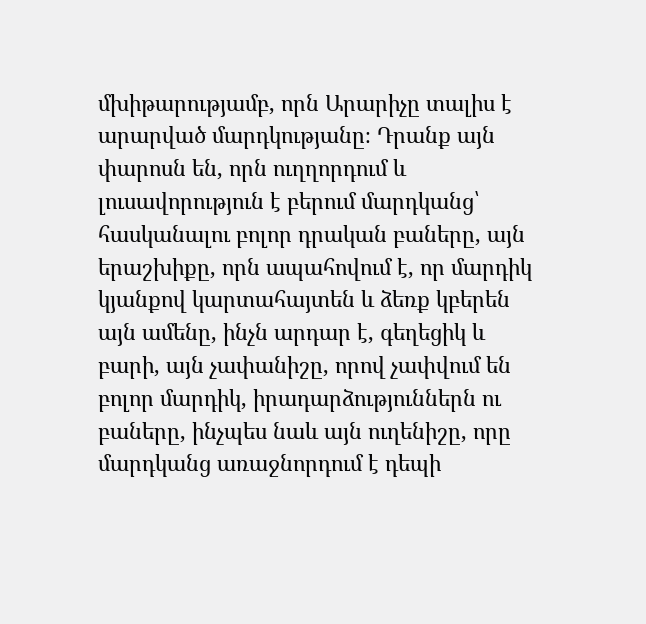մխիթարությամբ, որն Արարիչը տալիս է արարված մարդկությանը։ Դրանք այն փարոսն են, որն ուղղորդում և լուսավորություն է բերում մարդկանց՝ հասկանալու բոլոր դրական բաները, այն երաշխիքը, որն ապահովում է, որ մարդիկ կյանքով կարտահայտեն և ձեռք կբերեն այն ամենը, ինչն արդար է, գեղեցիկ և բարի, այն չափանիշը, որով չափվում են բոլոր մարդիկ, իրադարձություններն ու բաները, ինչպես նաև այն ուղենիշը, որը մարդկանց առաջնորդում է դեպի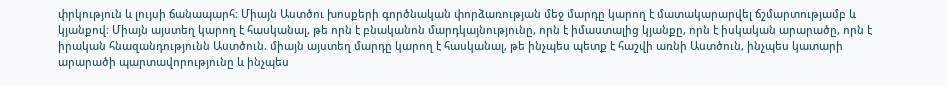փրկություն և լույսի ճանապարհ։ Միայն Աստծու խոսքերի գործնական փորձառության մեջ մարդը կարող է մատակարարվել ճշմարտությամբ և կյանքով։ Միայն այստեղ կարող է հասկանալ, թե որն է բնականոն մարդկայնությունը, որն է իմաստալից կյանքը, որն է իսկական արարածը, որն է իրական հնազանդությունն Աստծուն. միայն այստեղ մարդը կարող է հասկանալ, թե ինչպես պետք է հաշվի առնի Աստծուն, ինչպես կատարի արարածի պարտավորությունը և ինչպես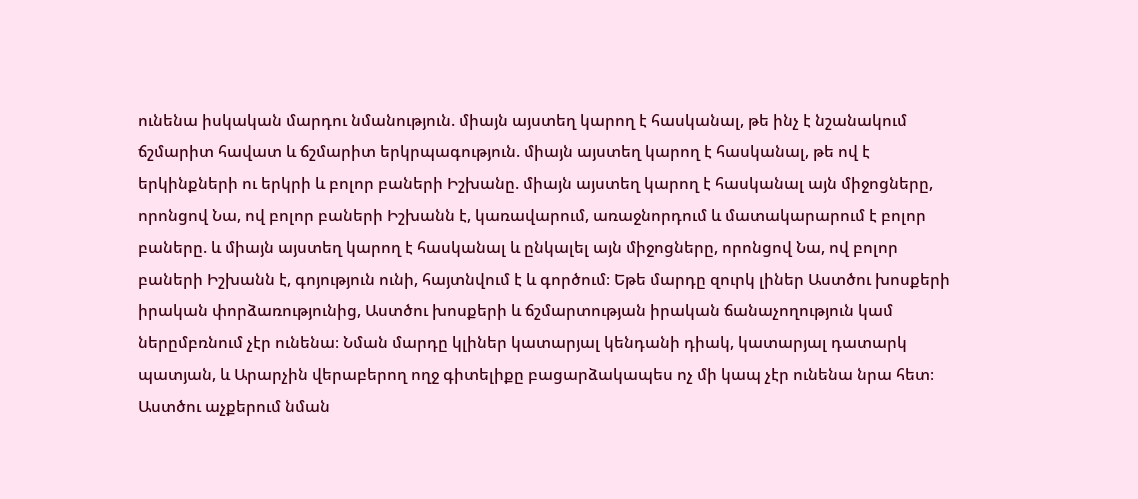ունենա իսկական մարդու նմանություն. միայն այստեղ կարող է հասկանալ, թե ինչ է նշանակում ճշմարիտ հավատ և ճշմարիտ երկրպագություն. միայն այստեղ կարող է հասկանալ, թե ով է երկինքների ու երկրի և բոլոր բաների Իշխանը. միայն այստեղ կարող է հասկանալ այն միջոցները, որոնցով Նա, ով բոլոր բաների Իշխանն է, կառավարում, առաջնորդում և մատակարարում է բոլոր բաները. և միայն այստեղ կարող է հասկանալ և ընկալել այն միջոցները, որոնցով Նա, ով բոլոր բաների Իշխանն է, գոյություն ունի, հայտնվում է և գործում։ Եթե մարդը զուրկ լիներ Աստծու խոսքերի իրական փորձառությունից, Աստծու խոսքերի և ճշմարտության իրական ճանաչողություն կամ ներըմբռնում չէր ունենա։ Նման մարդը կլիներ կատարյալ կենդանի դիակ, կատարյալ դատարկ պատյան, և Արարչին վերաբերող ողջ գիտելիքը բացարձակապես ոչ մի կապ չէր ունենա նրա հետ։ Աստծու աչքերում նման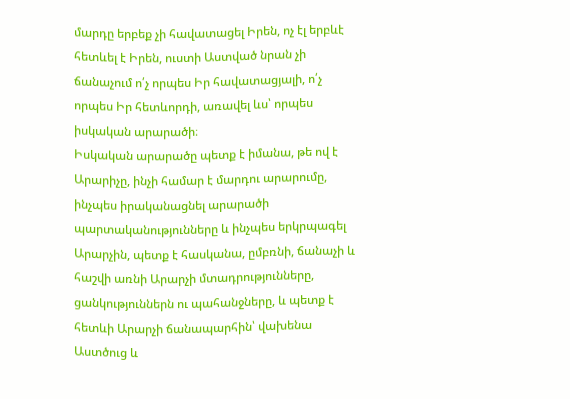մարդը երբեք չի հավատացել Իրեն, ոչ էլ երբևէ հետևել է Իրեն, ուստի Աստված նրան չի ճանաչում ո՛չ որպես Իր հավատացյալի, ո՛չ որպես Իր հետևորդի, առավել ևս՝ որպես իսկական արարածի։
Իսկական արարածը պետք է իմանա, թե ով է Արարիչը, ինչի համար է մարդու արարումը, ինչպես իրականացնել արարածի պարտականությունները և ինչպես երկրպագել Արարչին, պետք է հասկանա, ըմբռնի, ճանաչի և հաշվի առնի Արարչի մտադրությունները, ցանկություններն ու պահանջները, և պետք է հետևի Արարչի ճանապարհին՝ վախենա Աստծուց և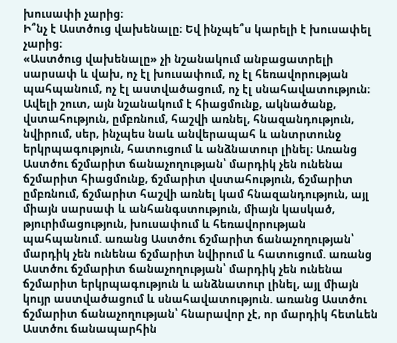խուսափի չարից։
Ի՞նչ է Աստծուց վախենալը։ Եվ ինչպե՞ս կարելի է խուսափել չարից։
«Աստծուց վախենալը» չի նշանակում անբացատրելի սարսափ և վախ, ոչ էլ խուսափում, ոչ էլ հեռավորության պահպանում, ոչ էլ աստվածացում, ոչ էլ սնահավատություն։ Ավելի շուտ, այն նշանակում է հիացմունք, ակնածանք, վստահություն, ըմբռնում, հաշվի առնել, հնազանդություն, նվիրում, սեր, ինչպես նաև անվերապահ և անտրտունջ երկրպագություն, հատուցում և անձնատուր լինել։ Առանց Աստծու ճշմարիտ ճանաչողության՝ մարդիկ չեն ունենա ճշմարիտ հիացմունք, ճշմարիտ վստահություն, ճշմարիտ ըմբռնում, ճշմարիտ հաշվի առնել կամ հնազանդություն, այլ միայն սարսափ և անհանգստություն, միայն կասկած, թյուրիմացություն, խուսափում և հեռավորության պահպանում. առանց Աստծու ճշմարիտ ճանաչողության՝ մարդիկ չեն ունենա ճշմարիտ նվիրում և հատուցում. առանց Աստծու ճշմարիտ ճանաչողության՝ մարդիկ չեն ունենա ճշմարիտ երկրպագություն և անձնատուր լինել, այլ միայն կույր աստվածացում և սնահավատություն. առանց Աստծու ճշմարիտ ճանաչողության՝ հնարավոր չէ, որ մարդիկ հետևեն Աստծու ճանապարհին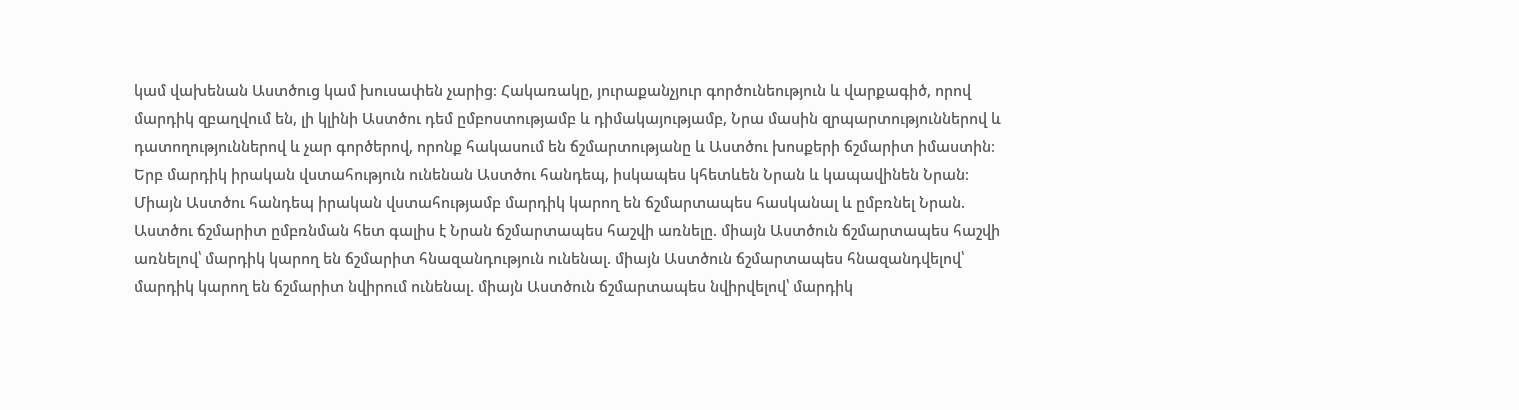կամ վախենան Աստծուց կամ խուսափեն չարից։ Հակառակը, յուրաքանչյուր գործունեություն և վարքագիծ, որով մարդիկ զբաղվում են, լի կլինի Աստծու դեմ ըմբոստությամբ և դիմակայությամբ, Նրա մասին զրպարտություններով և դատողություններով և չար գործերով, որոնք հակասում են ճշմարտությանը և Աստծու խոսքերի ճշմարիտ իմաստին։
Երբ մարդիկ իրական վստահություն ունենան Աստծու հանդեպ, իսկապես կհետևեն Նրան և կապավինեն Նրան։ Միայն Աստծու հանդեպ իրական վստահությամբ մարդիկ կարող են ճշմարտապես հասկանալ և ըմբռնել Նրան. Աստծու ճշմարիտ ըմբռնման հետ գալիս է Նրան ճշմարտապես հաշվի առնելը. միայն Աստծուն ճշմարտապես հաշվի առնելով՝ մարդիկ կարող են ճշմարիտ հնազանդություն ունենալ. միայն Աստծուն ճշմարտապես հնազանդվելով՝ մարդիկ կարող են ճշմարիտ նվիրում ունենալ. միայն Աստծուն ճշմարտապես նվիրվելով՝ մարդիկ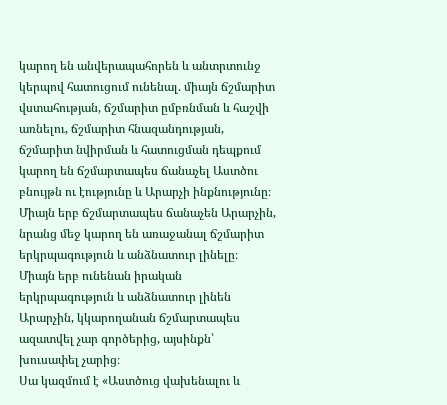կարող են անվերապահորեն և անտրտունջ կերպով հատուցում ունենալ. միայն ճշմարիտ վստահության, ճշմարիտ ըմբռնման և հաշվի առնելու, ճշմարիտ հնազանդության, ճշմարիտ նվիրման և հատուցման դեպքում կարող են ճշմարտապես ճանաչել Աստծու բնույթն ու էությունը և Արարչի ինքնությունը։ Միայն երբ ճշմարտապես ճանաչեն Արարչին, նրանց մեջ կարող են առաջանալ ճշմարիտ երկրպագություն և անձնատուր լինելը։ Միայն երբ ունենան իրական երկրպագություն և անձնատուր լինեն Արարչին, կկարողանան ճշմարտապես ազատվել չար գործերից, այսինքն՝ խուսափել չարից։
Սա կազմում է «Աստծուց վախենալու և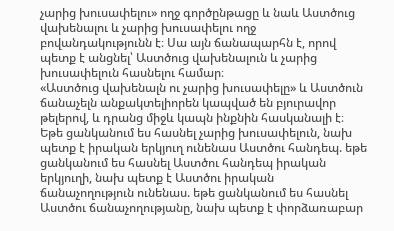չարից խուսափելու» ողջ գործընթացը և նաև Աստծուց վախենալու և չարից խուսափելու ողջ բովանդակությունն է։ Սա այն ճանապարհն է, որով պետք է անցնել՝ Աստծուց վախենալուն և չարից խուսափելուն հասնելու համար։
«Աստծուց վախենալն ու չարից խուսափելը» և Աստծուն ճանաչելն անքակտելիորեն կապված են բյուրավոր թելերով, և դրանց միջև կապն ինքնին հասկանալի է։ Եթե ցանկանում ես հասնել չարից խուսափելուն, նախ պետք է իրական երկյուղ ունենաս Աստծու հանդեպ. եթե ցանկանում ես հասնել Աստծու հանդեպ իրական երկյուղի, նախ պետք է Աստծու իրական ճանաչողություն ունենաս. եթե ցանկանում ես հասնել Աստծու ճանաչողությանը, նախ պետք է փորձառաբար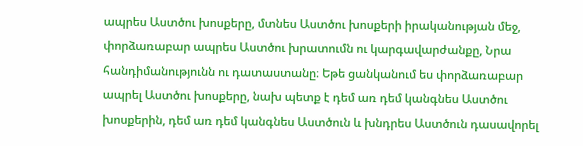ապրես Աստծու խոսքերը, մտնես Աստծու խոսքերի իրականության մեջ, փորձառաբար ապրես Աստծու խրատումն ու կարգավարժանքը, Նրա հանդիմանությունն ու դատաստանը։ Եթե ցանկանում ես փորձառաբար ապրել Աստծու խոսքերը, նախ պետք է դեմ առ դեմ կանգնես Աստծու խոսքերին, դեմ առ դեմ կանգնես Աստծուն և խնդրես Աստծուն դասավորել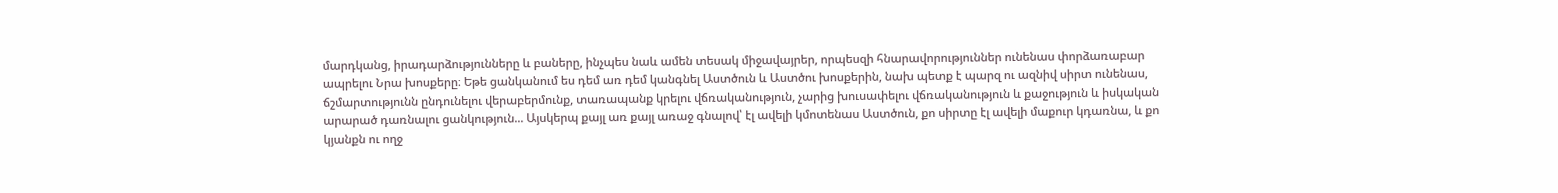մարդկանց, իրադարձությունները և բաները, ինչպես նաև ամեն տեսակ միջավայրեր, որպեսզի հնարավորություններ ունենաս փորձառաբար ապրելու Նրա խոսքերը։ Եթե ցանկանում ես դեմ առ դեմ կանգնել Աստծուն և Աստծու խոսքերին, նախ պետք է պարզ ու ազնիվ սիրտ ունենաս, ճշմարտությունն ընդունելու վերաբերմունք, տառապանք կրելու վճռականություն, չարից խուսափելու վճռականություն և քաջություն և իսկական արարած դառնալու ցանկություն... Այսկերպ քայլ առ քայլ առաջ գնալով՝ էլ ավելի կմոտենաս Աստծուն, քո սիրտը էլ ավելի մաքուր կդառնա, և քո կյանքն ու ողջ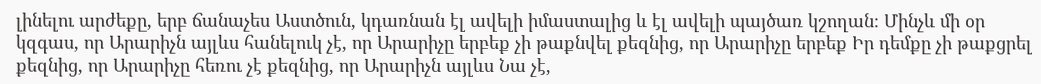լինելու արժեքը, երբ ճանաչես Աստծուն, կդառնան էլ ավելի իմաստալից և էլ ավելի պայծառ կշողան։ Մինչև մի օր կզգաս, որ Արարիչն այլևս հանելուկ չէ, որ Արարիչը երբեք չի թաքնվել քեզնից, որ Արարիչը երբեք Իր դեմքը չի թաքցրել քեզնից, որ Արարիչը հեռու չէ քեզնից, որ Արարիչն այլևս Նա չէ,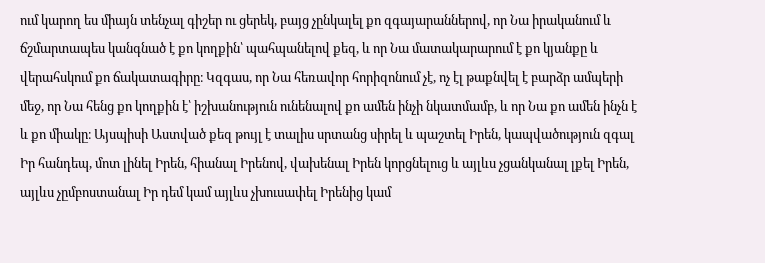ում կարող ես միայն տենչալ գիշեր ու ցերեկ, բայց չընկալել քո զգայարաններով, որ Նա իրականում և ճշմարտապես կանգնած է քո կողքին՝ պահպանելով քեզ, և որ Նա մատակարարում է քո կյանքը և վերահսկում քո ճակատագիրը։ Կզգաս, որ Նա հեռավոր հորիզոնում չէ, ոչ էլ թաքնվել է բարձր ամպերի մեջ, որ Նա հենց քո կողքին է՝ իշխանություն ունենալով քո ամեն ինչի նկատմամբ, և որ Նա քո ամեն ինչն է և քո միակը։ Այսպիսի Աստված քեզ թույլ է տալիս սրտանց սիրել և պաշտել Իրեն, կապվածություն զգալ Իր հանդեպ, մոտ լինել Իրեն, հիանալ Իրենով, վախենալ Իրեն կորցնելուց և այլևս չցանկանալ լքել Իրեն, այլևս չըմբոստանալ Իր դեմ կամ այլևս չխուսափել Իրենից կամ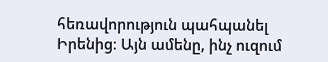հեռավորություն պահպանել Իրենից։ Այն ամենը, ինչ ուզում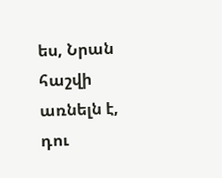ես, Նրան հաշվի առնելն է, դու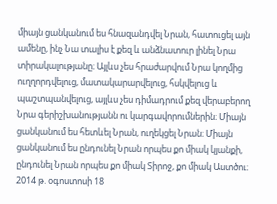միայն ցանկանում ես հնազանդվել Նրան, հատուցել այն ամենը, ինչ Նա տալիս է քեզ և անձնատուր լինել Նրա տիրակալությանը։ Այլևս չես հրաժարվում Նրա կողմից ուղղորդվելուց, մատակարարվելուց, հսկվելուց և պաշտպանվելուց, այլևս չես դիմադրում քեզ վերաբերող Նրա գերիշխանությանն ու կարգավորումներին։ Միայն ցանկանում ես հետևել Նրան, ուղեկցել Նրան։ Միայն ցանկանում ես ընդունել Նրան որպես քո միակ կյանքի, ընդունել Նրան որպես քո միակ Տիրոջ, քո միակ Աստծու։
2014 թ. օգոստոսի 18